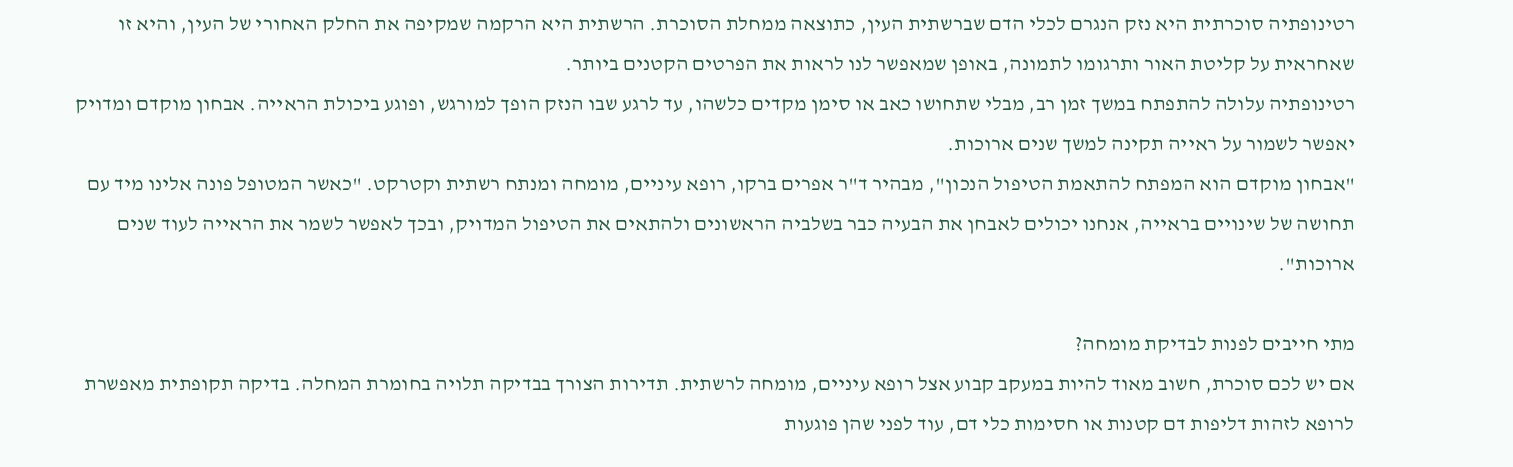רטינופתיה סוכרתית היא נזק הנגרם לכלי הדם שברשתית העין, כתוצאה ממחלת הסוכרת. הרשתית היא הרקמה שמקיפה את החלק האחורי של העין, והיא זו שאחראית על קליטת האור ותרגומו לתמונה, באופן שמאפשר לנו לראות את הפרטים הקטנים ביותר.
רטינופתיה עלולה להתפתח במשך זמן רב, מבלי שתחושו כאב או סימן מקדים כלשהו, עד לרגע שבו הנזק הופך למורגש, ופוגע ביכולת הראייה. אבחון מוקדם ומדויק יאפשר לשמור על ראייה תקינה למשך שנים ארוכות.
"אבחון מוקדם הוא המפתח להתאמת הטיפול הנכון", מבהיר ד"ר אפרים ברקו, רופא עיניים, מומחה ומנתח רשתית וקטרקט. "כאשר המטופל פונה אלינו מיד עם תחושה של שינויים בראייה, אנחנו יכולים לאבחן את הבעיה כבר בשלביה הראשונים ולהתאים את הטיפול המדויק, ובכך לאפשר לשמר את הראייה לעוד שנים ארוכות".

מתי חייבים לפנות לבדיקת מומחה?
אם יש לכם סוכרת, חשוב מאוד להיות במעקב קבוע אצל רופא עיניים, מומחה לרשתית. תדירות הצורך בבדיקה תלויה בחומרת המחלה. בדיקה תקופתית מאפשרת לרופא לזהות דליפות דם קטנות או חסימות כלי דם, עוד לפני שהן פוגעות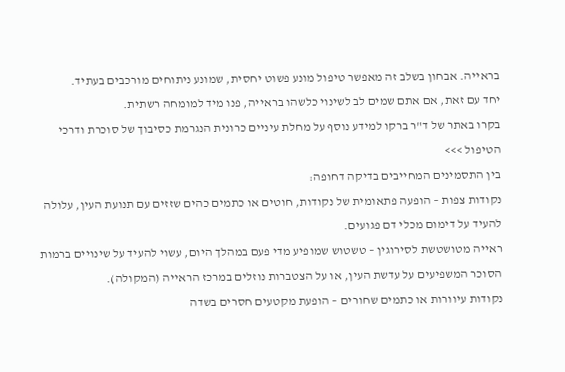בראייה. אבחון בשלב זה מאפשר טיפול מונע פשוט יחסית, שמונע ניתוחים מורכבים בעתיד.
יחד עם זאת, אם אתם שמים לב לשינוי כלשהו בראייה, פנו מיד למומחה רשתית.
בקרו באתר של ד"ר ברקו למידע נוסף על מחלת עיניים כרונית הנגרמת כסיבוך של סוכרת ודרכי הטיפול >>>
בין התסמינים המחייבים בדיקה דחופה:
נקודות צפות – הופעה פתאומית של נקודות, חוטים או כתמים כהים שזזים עם תנועת העין, עלולה להעיד על דימום מכלי דם פגועים.
ראייה מטושטשת לסירוגין – טשטוש שמופיע מדי פעם במהלך היום, עשוי להעיד על שינויים ברמות הסוכר המשפיעים על עדשת העין, או על הצטברות נוזלים במרכז הראייה (המקולה).
נקודות עיוורות או כתמים שחורים – הופעת מקטעים חסרים בשדה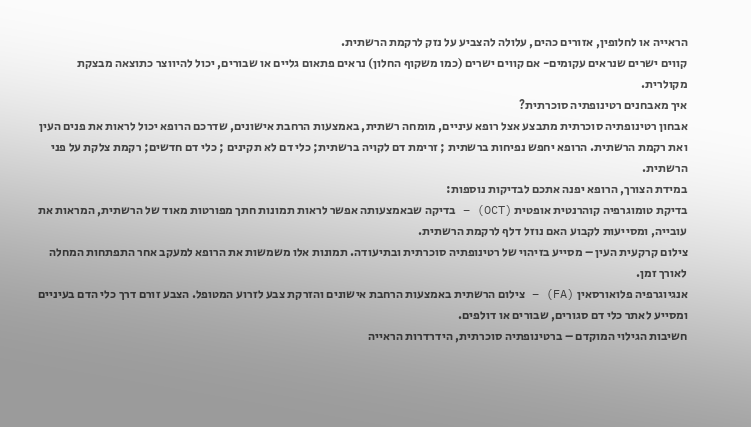הראייה או לחלופין, אזורים כהים, עלולה להצביע על נזק לרקמת הרשתית.
קווים ישרים שנראים עקומים- אם קווים ישרים (כמו משקוף החלון) נראים פתאום גליים או שבורים, יכול להיווצר כתוצאה מבצקת מקולרית.
איך מאבחנים רטינופתיה סוכרתית?
אבחון רטינופתיה סוכרתית מתבצע אצל רופא עיניים, מומחה רשתית, באמצעות הרחבת אישונים, שדרכם הרופא יכול לראות את פנים העין ואת רקמת הרשתית. הרופא יחפש נפיחות ברשתית ; זרימת דם לקויה ברשתית; כלי דם לא תקינים ; כלי דם חדשים; רקמת צלקת על פני הרשתית.
במידת הצורך, הרופא יפנה אתכם לבדיקות נוספות:
בדיקת טומוגרפיה קוהרנטית אופטית (OCT) – בדיקה שבאמצעותה אפשר לראות תמונות חתך מפורטות מאוד של הרשתית, המראות את עובייה, ומסייעות לקבוע האם נוזל דלף לרקמת הרשתית.
צילום קרקעית העין – מסייע בזיהוי של רטינופתיה סוכרתית ובתיעודה. תמונות אלו משמשות את הרופא למעקב אחר התפתחות המחלה לאורך זמן.
אנגיוגרפיה פלואורסאין (FA) – צילום הרשתית באמצעות הרחבת אישונים והזרקת צבע לזרוע המטופל. הצבע זורם דרך כלי הדם בעיניים ומסייע לאתר כלי דם סגורים, שבורים או דולפים.
חשיבות הגילוי המוקדם – ברטינופתיה סוכרתית, הידרדרות הראייה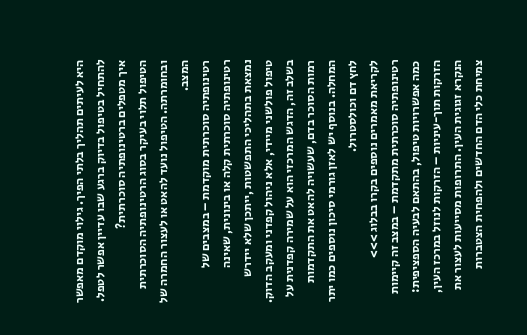היא לעיתים תהליך בלתי הפיך. גילוי מוקדם מאפשר להתחיל בטיפול בדיוק ברגע שבו עדיין אפשר לטפל.
איך מטפלים ברטינופתיה סוכרתית?
הטיפול תלוי בעיקר בסוג הרטינופתיה הסוכרתית ובחומרתה. הטיפול נועד להאט או לעצור החמרה של המצב.
רטינופתיה סוכרתית מוקדמת – במצבים של רטינופתיה סוכרתית קלה או בינונית, שאינה נמצאת בתהליכי התפשטות ,ייתכן שלא יידרש טיפול פולשני מיידי, אלא ניהול קפדני ומעקב הדוק. בשלב זה, הדגש המרכזי הוא על שמירה קפדנית על רמות הסוכר בדם, שעשויה להאט את התקדמות המחלה. בנוסף יש לאזן גורמי סיכון נוספים כמו יתר לחץ דם וכולסטרול.
לקריאת מאמרים נוספים בקרו בבלוג >>>
רטינופתיה סוכרתית מתקדמת – במצב זה קיימות כמה אפשרויות טיפול, בהתאם לבעיה הספציפית:
הזרקות תוך-עיניות – הזרקות לנוזל במרכז העין, הנקרא זגוגית העין. התרופות מסייעות לעצור את צמיחת כלי הדם החדשים ולהפחית הצטברות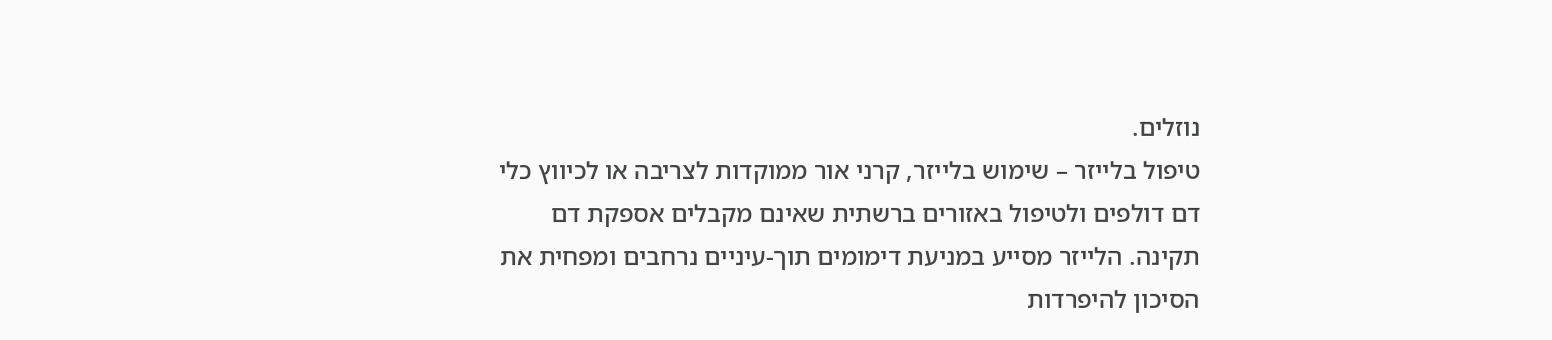נוזלים.
טיפול בלייזר – שימוש בלייזר, קרני אור ממוקדות לצריבה או לכיווץ כלי דם דולפים ולטיפול באזורים ברשתית שאינם מקבלים אספקת דם תקינה. הלייזר מסייע במניעת דימומים תוך-עיניים נרחבים ומפחית את הסיכון להיפרדות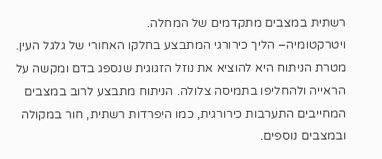רשתית במצבים מתקדמים של המחלה.
ויטרקטומיה– הליך כירורגי המתבצע בחלקו האחורי של גלגל העין. מטרת הניתוח היא להוציא את נוזל הזגוגית שנספג בדם ומקשה על הראייה ולהחליפו בתמיסה צלולה. הניתוח מתבצע לרוב במצבים המחייבים התערבות כירורגית, כמו היפרדות רשתית, חור במקולה ובמצבים נוספים.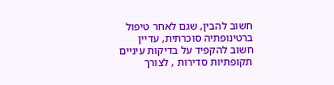חשוב להבין, שגם לאחר טיפול ברטינופתיה סוכרתית, עדיין חשוב להקפיד על בדיקות עיניים תקופתיות סדירות , לצורך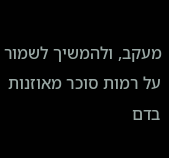מעקב, ולהמשיך לשמור על רמות סוכר מאוזנות בדם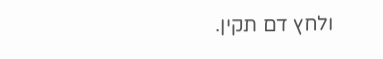ולחץ דם תקין.